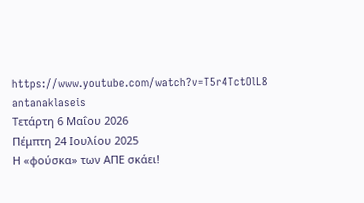https://www.youtube.com/watch?v=T5r4TctOlL8
antanaklaseis
Τετάρτη 6 Μαΐου 2026
Πέμπτη 24 Ιουλίου 2025
Η «φούσκα» των ΑΠΕ σκάει!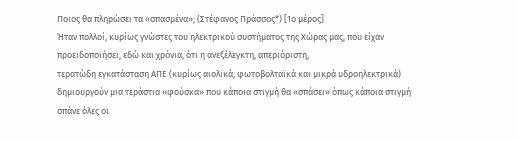Ποιος θα πληρώσει τα «σπασμένα»; (Στέφανος Πράσσος*) [1ο μέρος]
Ήταν πολλοί, κυρίως γνώστες του ηλεκτρικού συστήματος της Χώρας μας, που είχαν προειδοποιήσει, εδώ και χρόνια, ότι η ανεξέλεγκτη, απεριόριστη,
τερατώδη εγκατάσταση ΑΠΕ (κυρίως αιολικά, φωτοβολταϊκά και μικρά υδροηλεκτρικά) δημιουργούν μια τεράστια «φούσκα» που κάποια στιγμή θα «σπάσει» όπως κάποια στιγμή σπάνε όλες οι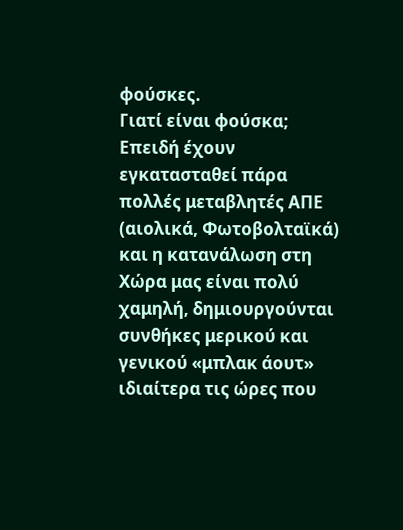φούσκες.
Γιατί είναι φούσκα;
Επειδή έχουν εγκατασταθεί πάρα πολλές μεταβλητές ΑΠΕ (αιολικά, Φωτοβολταϊκά) και η κατανάλωση στη Χώρα μας είναι πολύ χαμηλή, δημιουργούνται συνθήκες μερικού και γενικού «μπλακ άουτ» ιδιαίτερα τις ώρες που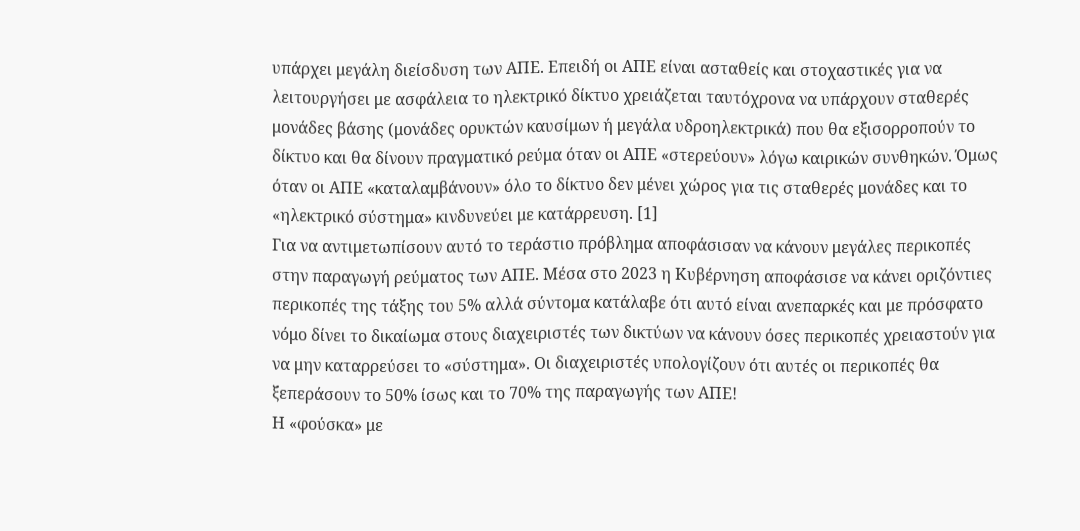υπάρχει μεγάλη διείσδυση των ΑΠΕ. Επειδή οι ΑΠΕ είναι ασταθείς και στοχαστικές για να λειτουργήσει με ασφάλεια το ηλεκτρικό δίκτυο χρειάζεται ταυτόχρονα να υπάρχουν σταθερές μονάδες βάσης (μονάδες ορυκτών καυσίμων ή μεγάλα υδροηλεκτρικά) που θα εξισορροπούν το δίκτυο και θα δίνουν πραγματικό ρεύμα όταν οι ΑΠΕ «στερεύουν» λόγω καιρικών συνθηκών. Όμως όταν οι ΑΠΕ «καταλαμβάνουν» όλο το δίκτυο δεν μένει χώρος για τις σταθερές μονάδες και το «ηλεκτρικό σύστημα» κινδυνεύει με κατάρρευση. [1]
Για να αντιμετωπίσουν αυτό το τεράστιο πρόβλημα αποφάσισαν να κάνουν μεγάλες περικοπές στην παραγωγή ρεύματος των ΑΠΕ. Μέσα στο 2023 η Κυβέρνηση αποφάσισε να κάνει οριζόντιες περικοπές της τάξης του 5% αλλά σύντομα κατάλαβε ότι αυτό είναι ανεπαρκές και με πρόσφατο νόμο δίνει το δικαίωμα στους διαχειριστές των δικτύων να κάνουν όσες περικοπές χρειαστούν για να μην καταρρεύσει το «σύστημα». Οι διαχειριστές υπολογίζουν ότι αυτές οι περικοπές θα ξεπεράσουν το 50% ίσως και το 70% της παραγωγής των ΑΠΕ!
Η «φούσκα» με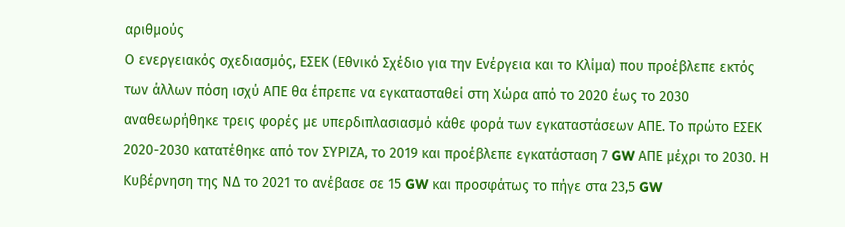αριθμούς
Ο ενεργειακός σχεδιασμός, ΕΣΕΚ (Εθνικό Σχέδιο για την Ενέργεια και το Κλίμα) που προέβλεπε εκτός των άλλων πόση ισχύ ΑΠΕ θα έπρεπε να εγκατασταθεί στη Χώρα από το 2020 έως το 2030 αναθεωρήθηκε τρεις φορές με υπερδιπλασιασμό κάθε φορά των εγκαταστάσεων ΑΠΕ. Το πρώτο ΕΣΕΚ 2020-2030 κατατέθηκε από τον ΣΥΡΙΖΑ, το 2019 και προέβλεπε εγκατάσταση 7 GW ΑΠΕ μέχρι το 2030. Η Κυβέρνηση της ΝΔ το 2021 το ανέβασε σε 15 GW και προσφάτως το πήγε στα 23,5 GW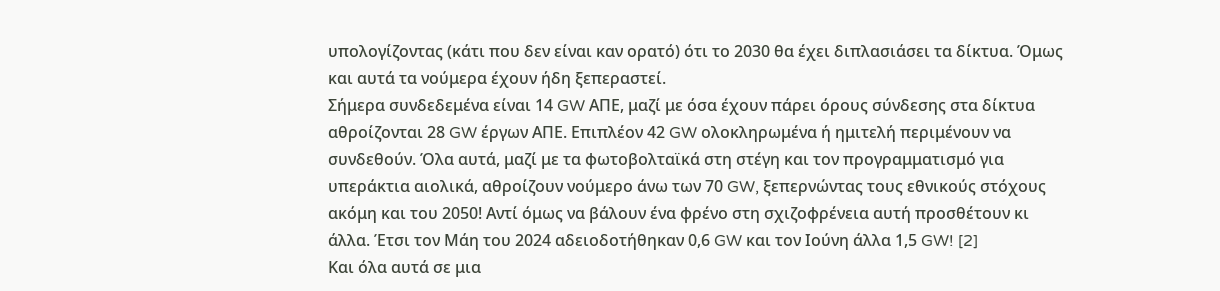υπολογίζοντας (κάτι που δεν είναι καν ορατό) ότι το 2030 θα έχει διπλασιάσει τα δίκτυα. Όμως και αυτά τα νούμερα έχουν ήδη ξεπεραστεί.
Σήμερα συνδεδεμένα είναι 14 GW ΑΠΕ, μαζί με όσα έχουν πάρει όρους σύνδεσης στα δίκτυα αθροίζονται 28 GW έργων ΑΠΕ. Επιπλέον 42 GW ολοκληρωμένα ή ημιτελή περιμένουν να συνδεθούν. Όλα αυτά, μαζί με τα φωτοβολταϊκά στη στέγη και τον προγραμματισμό για υπεράκτια αιολικά, αθροίζουν νούμερο άνω των 70 GW, ξεπερνώντας τους εθνικούς στόχους ακόμη και του 2050! Αντί όμως να βάλουν ένα φρένο στη σχιζοφρένεια αυτή προσθέτουν κι άλλα. Έτσι τον Μάη του 2024 αδειοδοτήθηκαν 0,6 GW και τον Ιούνη άλλα 1,5 GW! [2]
Και όλα αυτά σε μια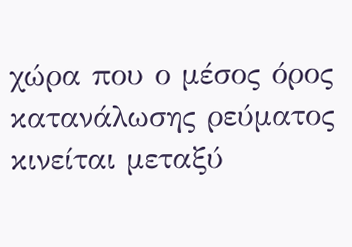χώρα που ο μέσος όρος κατανάλωσης ρεύματος κινείται μεταξύ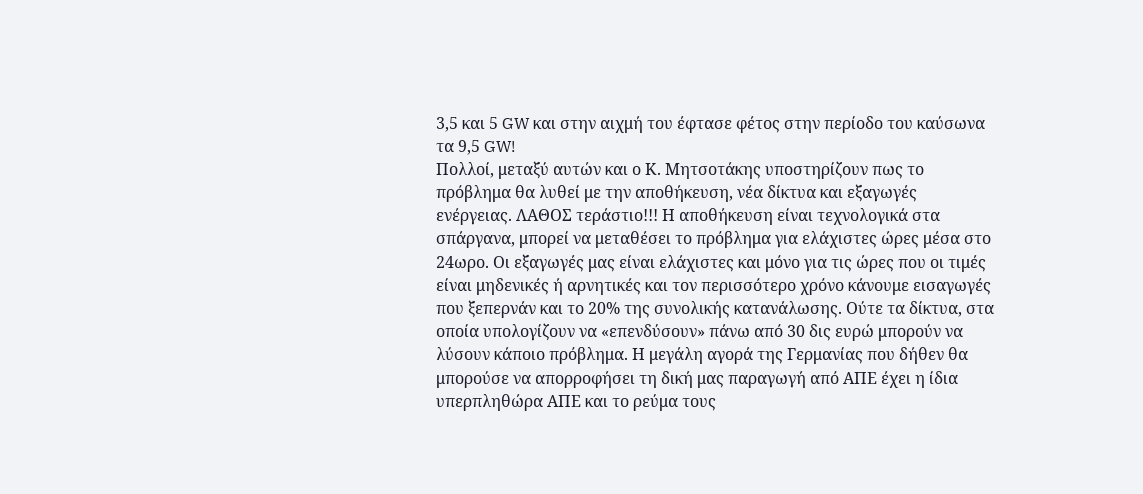3,5 και 5 GW και στην αιχμή του έφτασε φέτος στην περίοδο του καύσωνα τα 9,5 GW!
Πολλοί, μεταξύ αυτών και ο Κ. Μητσοτάκης υποστηρίζουν πως το πρόβλημα θα λυθεί με την αποθήκευση, νέα δίκτυα και εξαγωγές ενέργειας. ΛΑΘΟΣ τεράστιο!!! Η αποθήκευση είναι τεχνολογικά στα σπάργανα, μπορεί να μεταθέσει το πρόβλημα για ελάχιστες ώρες μέσα στο 24ωρο. Οι εξαγωγές μας είναι ελάχιστες και μόνο για τις ώρες που οι τιμές είναι μηδενικές ή αρνητικές και τον περισσότερο χρόνο κάνουμε εισαγωγές που ξεπερνάν και το 20% της συνολικής κατανάλωσης. Ούτε τα δίκτυα, στα οποία υπολογίζουν να «επενδύσουν» πάνω από 30 δις ευρώ μπορούν να λύσουν κάποιο πρόβλημα. Η μεγάλη αγορά της Γερμανίας που δήθεν θα μπορούσε να απορροφήσει τη δική μας παραγωγή από ΑΠΕ έχει η ίδια υπερπληθώρα ΑΠΕ και το ρεύμα τους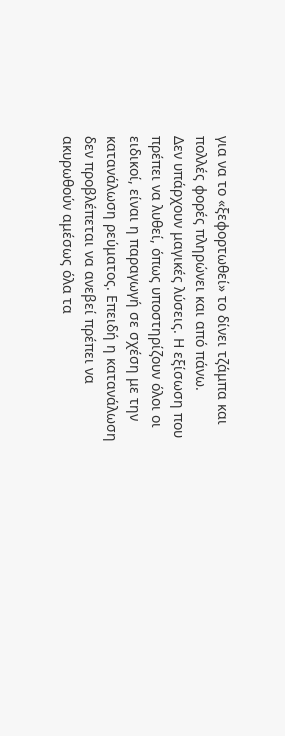για να το «ξεφορτωθεί» το δίνει τζάμπα και πολλές φορές πληρώνει και από πάνω.
Δεν υπάρχουν μαγικές λύσεις. Η εξίσωση που πρέπει να λυθεί, όπως υποστηρίζουν όλοι οι ειδικοί, είναι η παραγωγή σε σχέση με την κατανάλωση ρεύματος. Επειδή η κατανάλωση δεν προβλέπεται να ανεβεί πρέπει να ακυρωθούν αμέσως όλα τα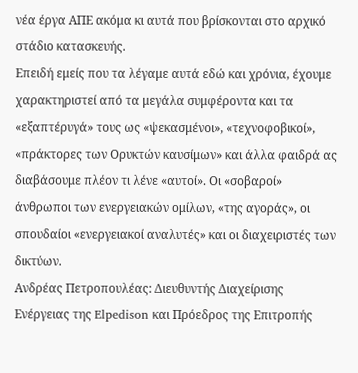νέα έργα ΑΠΕ ακόμα κι αυτά που βρίσκονται στο αρχικό στάδιο κατασκευής.
Επειδή εμείς που τα λέγαμε αυτά εδώ και χρόνια, έχουμε χαρακτηριστεί από τα μεγάλα συμφέροντα και τα «εξαπτέρυγά» τους ως «ψεκασμένοι», «τεχνοφοβικοί», «πράκτορες των Ορυκτών καυσίμων» και άλλα φαιδρά ας διαβάσουμε πλέον τι λένε «αυτοί». Οι «σοβαροί» άνθρωποι των ενεργειακών ομίλων, «της αγοράς», οι σπουδαίοι «ενεργειακοί αναλυτές» και οι διαχειριστές των δικτύων.
Ανδρέας Πετροπουλέας: Διευθυντής Διαχείρισης Ενέργειας της Elpedison και Πρόεδρος της Επιτροπής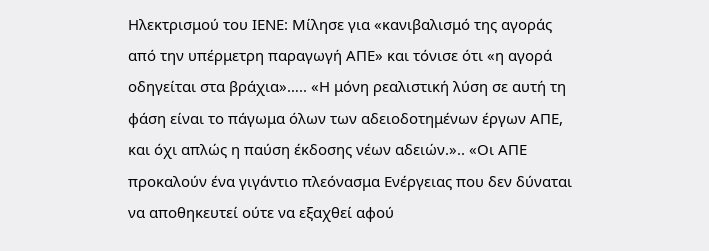Ηλεκτρισμού του ΙΕΝΕ: Μίλησε για «κανιβαλισμό της αγοράς από την υπέρμετρη παραγωγή ΑΠΕ» και τόνισε ότι «η αγορά οδηγείται στα βράχια»….. «Η μόνη ρεαλιστική λύση σε αυτή τη φάση είναι το πάγωμα όλων των αδειοδοτημένων έργων ΑΠΕ, και όχι απλώς η παύση έκδοσης νέων αδειών.».. «Οι ΑΠΕ προκαλούν ένα γιγάντιο πλεόνασμα Ενέργειας που δεν δύναται να αποθηκευτεί ούτε να εξαχθεί αφού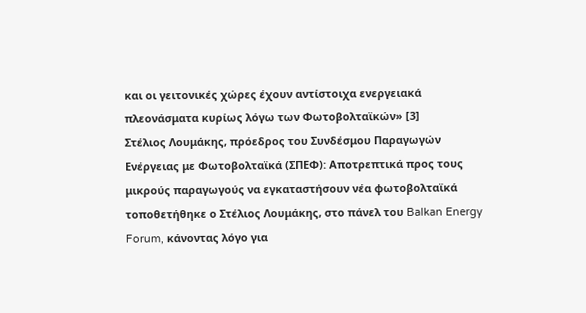και οι γειτονικές χώρες έχουν αντίστοιχα ενεργειακά πλεονάσματα κυρίως λόγω των Φωτοβολταϊκών» [3]
Στέλιος Λουμάκης, πρόεδρος του Συνδέσμου Παραγωγών Ενέργειας με Φωτοβολταϊκά (ΣΠΕΦ): Αποτρεπτικά προς τους μικρούς παραγωγούς να εγκαταστήσουν νέα φωτοβολταϊκά τοποθετήθηκε ο Στέλιος Λουμάκης, στο πάνελ του Balkan Energy Forum, κάνοντας λόγο για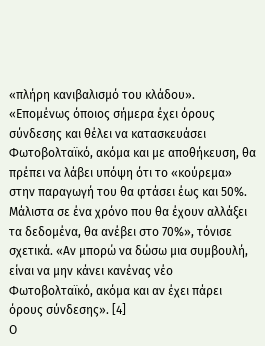«πλήρη κανιβαλισμό του κλάδου». «Επομένως όποιος σήμερα έχει όρους σύνδεσης και θέλει να κατασκευάσει Φωτοβολταϊκό, ακόμα και με αποθήκευση, θα πρέπει να λάβει υπόψη ότι το «κούρεμα» στην παραγωγή του θα φτάσει έως και 50%. Μάλιστα σε ένα χρόνο που θα έχουν αλλάξει τα δεδομένα, θα ανέβει στο 70%», τόνισε σχετικά. «Αν μπορώ να δώσω μια συμβουλή, είναι να μην κάνει κανένας νέο Φωτοβολταϊκό, ακόμα και αν έχει πάρει όρους σύνδεσης». [4]
Ο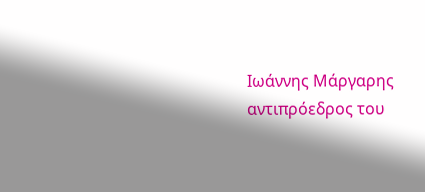Ιωάννης Μάργαρης αντιπρόεδρος του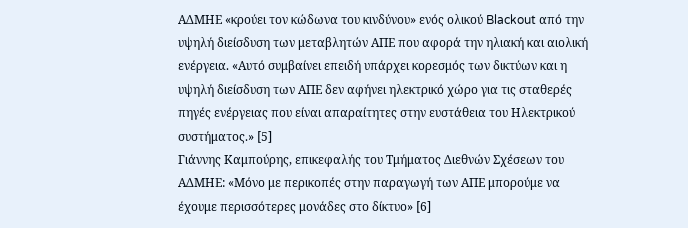ΑΔΜΗΕ «κρούει τον κώδωνα του κινδύνου» ενός ολικού Blackout από την υψηλή διείσδυση των μεταβλητών ΑΠΕ που αφορά την ηλιακή και αιολική ενέργεια. «Αυτό συμβαίνει επειδή υπάρχει κορεσμός των δικτύων και η υψηλή διείσδυση των ΑΠΕ δεν αφήνει ηλεκτρικό χώρο για τις σταθερές πηγές ενέργειας που είναι απαραίτητες στην ευστάθεια του Ηλεκτρικού συστήματος.» [5]
Γιάννης Καμπούρης, επικεφαλής του Τμήματος Διεθνών Σχέσεων του ΑΔΜΗΕ: «Μόνο με περικοπές στην παραγωγή των ΑΠΕ μπορούμε να έχουμε περισσότερες μονάδες στο δίκτυο» [6]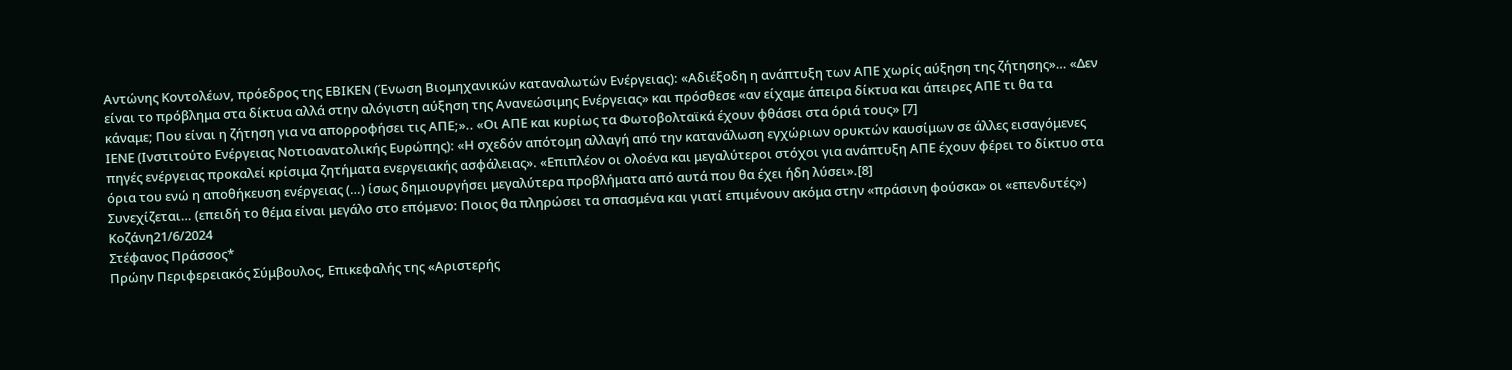Αντώνης Κοντολέων, πρόεδρος της ΕΒΙΚΕΝ (Ένωση Βιομηχανικών καταναλωτών Ενέργειας): «Αδιέξοδη η ανάπτυξη των ΑΠΕ χωρίς αύξηση της ζήτησης»… «Δεν είναι το πρόβλημα στα δίκτυα αλλά στην αλόγιστη αύξηση της Ανανεώσιμης Ενέργειας» και πρόσθεσε «αν είχαμε άπειρα δίκτυα και άπειρες ΑΠΕ τι θα τα κάναμε; Που είναι η ζήτηση για να απορροφήσει τις ΑΠΕ;».. «Οι ΑΠΕ και κυρίως τα Φωτοβολταϊκά έχουν φθάσει στα όριά τους» [7]
ΙΕΝΕ (Ινστιτούτο Ενέργειας Νοτιοανατολικής Ευρώπης): «Η σχεδόν απότομη αλλαγή από την κατανάλωση εγχώριων ορυκτών καυσίμων σε άλλες εισαγόμενες πηγές ενέργειας προκαλεί κρίσιμα ζητήματα ενεργειακής ασφάλειας». «Επιπλέον οι ολοένα και μεγαλύτεροι στόχοι για ανάπτυξη ΑΠΕ έχουν φέρει το δίκτυο στα όρια του ενώ η αποθήκευση ενέργειας (…) ίσως δημιουργήσει μεγαλύτερα προβλήματα από αυτά που θα έχει ήδη λύσει».[8]
Συνεχίζεται… (επειδή το θέμα είναι μεγάλο στο επόμενο: Ποιος θα πληρώσει τα σπασμένα και γιατί επιμένουν ακόμα στην «πράσινη φούσκα» οι «επενδυτές»)
Κοζάνη21/6/2024
Στέφανος Πράσσος*
Πρώην Περιφερειακός Σύμβουλος, Επικεφαλής της «Αριστερής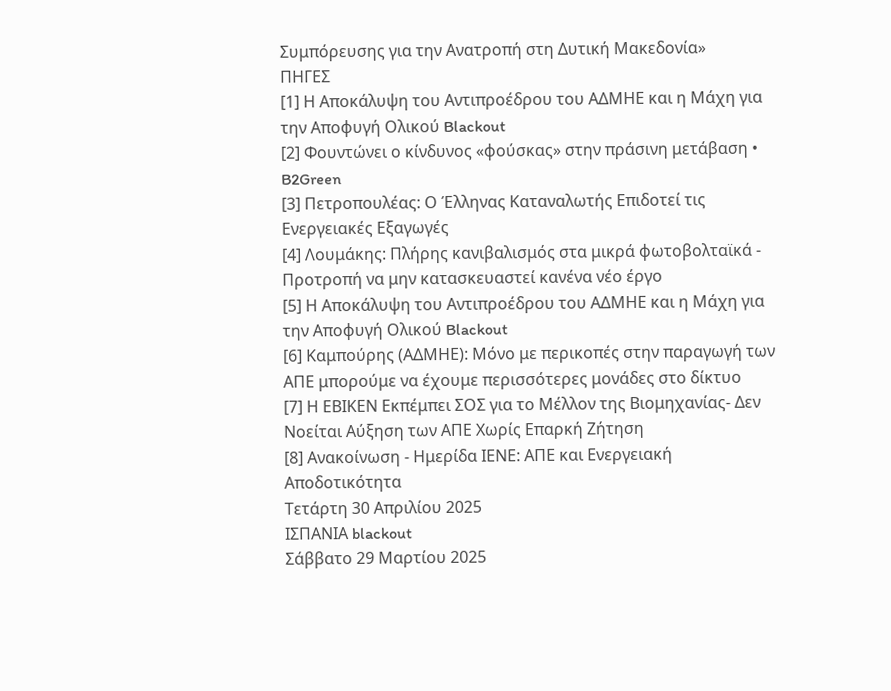Συμπόρευσης για την Ανατροπή στη Δυτική Μακεδονία»
ΠΗΓΕΣ
[1] Η Αποκάλυψη του Αντιπροέδρου του ΑΔΜΗΕ και η Μάχη για την Αποφυγή Ολικού Blackout
[2] Φουντώνει ο κίνδυνος «φούσκας» στην πράσινη μετάβαση • B2Green
[3] Πετροπουλέας: Ο Έλληνας Καταναλωτής Επιδοτεί τις Ενεργειακές Εξαγωγές
[4] Λουμάκης: Πλήρης κανιβαλισμός στα μικρά φωτοβολταϊκά - Προτροπή να μην κατασκευαστεί κανένα νέο έργο
[5] Η Αποκάλυψη του Αντιπροέδρου του ΑΔΜΗΕ και η Μάχη για την Αποφυγή Ολικού Blackout
[6] Καμπούρης (ΑΔΜΗΕ): Μόνο με περικοπές στην παραγωγή των ΑΠΕ μπορούμε να έχουμε περισσότερες μονάδες στο δίκτυο
[7] Η ΕΒΙΚΕΝ Εκπέμπει ΣΟΣ για το Μέλλον της Βιομηχανίας- Δεν Νοείται Αύξηση των ΑΠΕ Χωρίς Επαρκή Ζήτηση
[8] Ανακοίνωση - Ημερίδα ΙΕΝΕ: ΑΠΕ και Ενεργειακή Αποδοτικότητα
Τετάρτη 30 Απριλίου 2025
ΙΣΠΑΝΙΑ blackout
Σάββατο 29 Μαρτίου 2025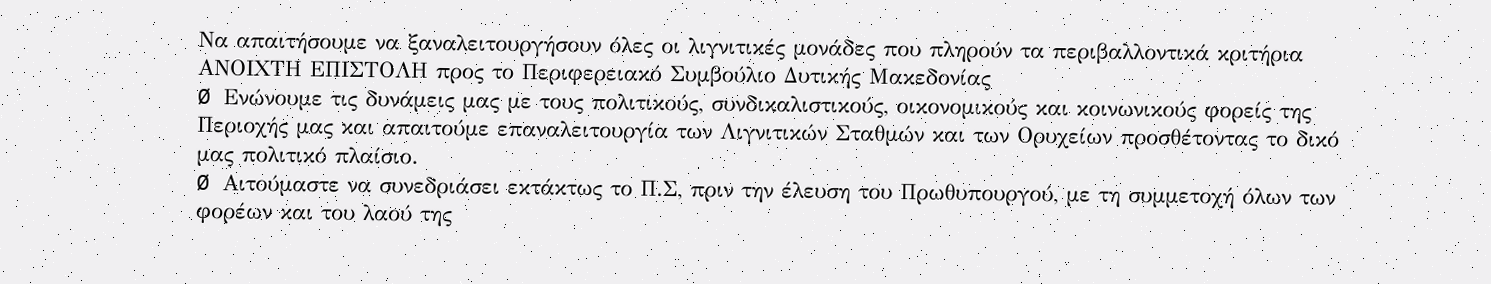Να απαιτήσουμε να ξαναλειτουργήσουν όλες οι λιγνιτικές μονάδες που πληρούν τα περιβαλλοντικά κριτήρια
ΑΝΟΙΧΤΗ ΕΠΙΣΤΟΛΗ προς το Περιφερειακό Συμβούλιο Δυτικής Μακεδονίας
Ø Ενώνουμε τις δυνάμεις μας με τους πολιτικούς, συνδικαλιστικούς, οικονομικούς και κοινωνικούς φορείς της Περιοχής μας και απαιτούμε επαναλειτουργία των Λιγνιτικών Σταθμών και των Ορυχείων προσθέτοντας το δικό μας πολιτικό πλαίσιο.
Ø Αιτούμαστε να συνεδριάσει εκτάκτως το Π.Σ, πριν την έλευση του Πρωθυπουργού, με τη συμμετοχή όλων των φορέων και του λαού της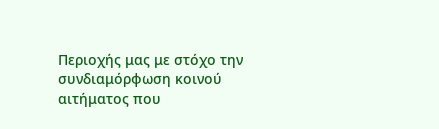Περιοχής μας με στόχο την συνδιαμόρφωση κοινού αιτήματος που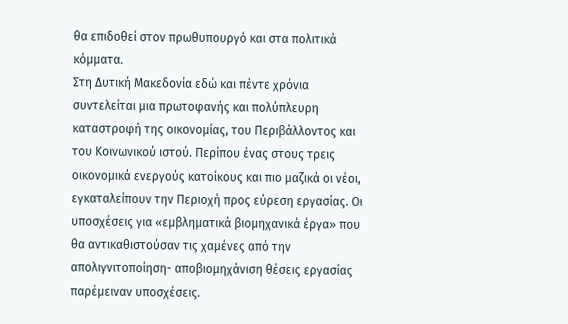θα επιδοθεί στον πρωθυπουργό και στα πολιτικά κόμματα.
Στη Δυτική Μακεδονία εδώ και πέντε χρόνια συντελείται μια πρωτοφανής και πολύπλευρη καταστροφή της οικονομίας, του Περιβάλλοντος και του Κοινωνικού ιστού. Περίπου ένας στους τρεις οικονομικά ενεργούς κατοίκους και πιο μαζικά οι νέοι, εγκαταλείπουν την Περιοχή προς εύρεση εργασίας. Οι υποσχέσεις για «εμβληματικά βιομηχανικά έργα» που θα αντικαθιστούσαν τις χαμένες από την απολιγνιτοποίηση- αποβιομηχάνιση θέσεις εργασίας παρέμειναν υποσχέσεις.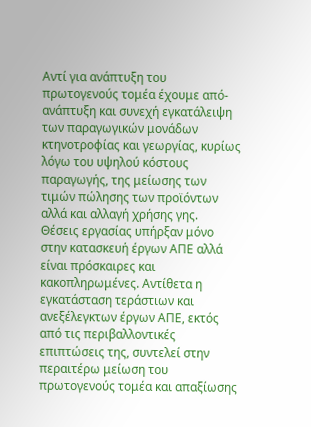Αντί για ανάπτυξη του πρωτογενούς τομέα έχουμε από-ανάπτυξη και συνεχή εγκατάλειψη των παραγωγικών μονάδων κτηνοτροφίας και γεωργίας, κυρίως λόγω του υψηλού κόστους παραγωγής, της μείωσης των τιμών πώλησης των προϊόντων αλλά και αλλαγή χρήσης γης.
Θέσεις εργασίας υπήρξαν μόνο στην κατασκευή έργων ΑΠΕ αλλά είναι πρόσκαιρες και κακοπληρωμένες. Αντίθετα η εγκατάσταση τεράστιων και ανεξέλεγκτων έργων ΑΠΕ, εκτός από τις περιβαλλοντικές επιπτώσεις της, συντελεί στην περαιτέρω μείωση του πρωτογενούς τομέα και απαξίωσης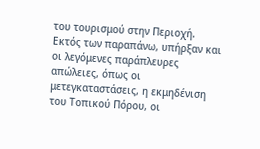του τουρισμού στην Περιοχή.
Εκτός των παραπάνω, υπήρξαν και οι λεγόμενες παράπλευρες απώλειες, όπως οι μετεγκαταστάσεις, η εκμηδένιση του Τοπικού Πόρου, οι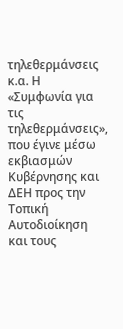τηλεθερμάνσεις κ.α. Η «Συμφωνία για τις τηλεθερμάνσεις», που έγινε μέσω εκβιασμών Κυβέρνησης και ΔΕΗ προς την Τοπική Αυτοδιοίκηση και τους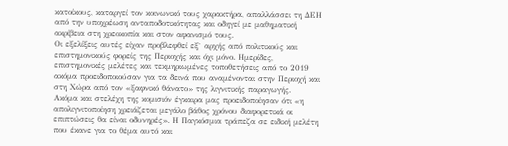κατοίκους, καταργεί τον κοινωνικό τους χαρακτήρα, απαλλάσσει τη ΔΕΗ από την υποχρέωση ανταποδοτικότητας και οδηγεί με μαθηματική ακρίβεια στη χρεοκοπία και στον αφανισμό τους.
Οι εξελίξεις αυτές είχαν προβλεφθεί εξ` αρχής από πολιτικούς και επιστημονικούς φορείς της Περιοχής και όχι μόνο. Ημερίδες, επιστημονικές μελέτες και τεκμηριωμένες τοποθετήσεις από το 2019 ακόμα προειδοποιούσαν για τα δεινά που αναμένονται στην Περιοχή και στη Χώρα από τον «ξαφνικό θάνατο» της λιγνιτικής παραγωγής.
Ακόμα και στελέχη της κομισιόν έγκαιρα μας προειδοποίησαν ότι «η απολιγνιτοποίηση χρειάζεται μεγάλο βάθος χρόνου διαφορετικά οι επιπτώσεις θα είναι οδυνηρές». Η Παγκόσμια τράπεζα σε ειδική μελέτη που έκανε για το θέμα αυτό και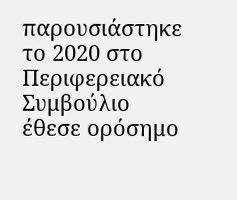παρουσιάστηκε το 2020 στο Περιφερειακό Συμβούλιο έθεσε ορόσημο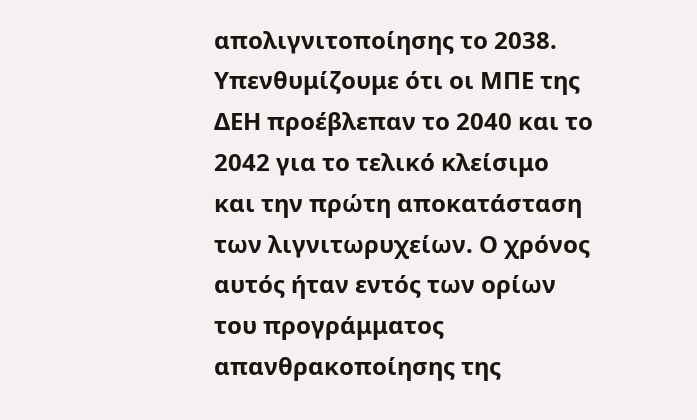απολιγνιτοποίησης το 2038. Υπενθυμίζουμε ότι οι ΜΠΕ της ΔΕΗ προέβλεπαν το 2040 και το 2042 για το τελικό κλείσιμο και την πρώτη αποκατάσταση των λιγνιτωρυχείων. Ο χρόνος αυτός ήταν εντός των ορίων του προγράμματος απανθρακοποίησης της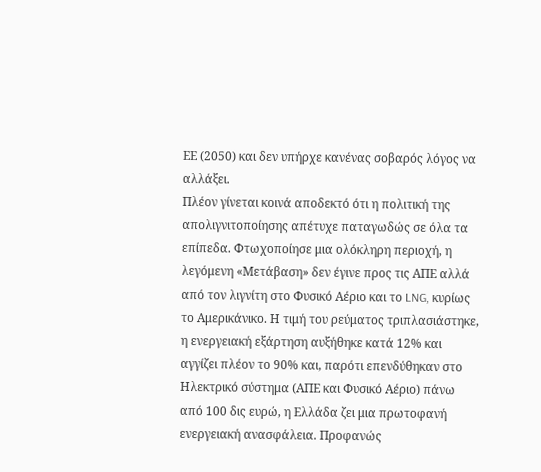ΕΕ (2050) και δεν υπήρχε κανένας σοβαρός λόγος να αλλάξει.
Πλέον γίνεται κοινά αποδεκτό ότι η πολιτική της απολιγνιτοποίησης απέτυχε παταγωδώς σε όλα τα επίπεδα. Φτωχοποίησε μια ολόκληρη περιοχή, η λεγόμενη «Μετάβαση» δεν έγινε προς τις ΑΠΕ αλλά από τον λιγνίτη στο Φυσικό Αέριο και το LNG, κυρίως το Αμερικάνικο. Η τιμή του ρεύματος τριπλασιάστηκε, η ενεργειακή εξάρτηση αυξήθηκε κατά 12% και αγγίζει πλέον το 90% και, παρότι επενδύθηκαν στο Ηλεκτρικό σύστημα (ΑΠΕ και Φυσικό Αέριο) πάνω από 100 δις ευρώ, η Ελλάδα ζει μια πρωτοφανή ενεργειακή ανασφάλεια. Προφανώς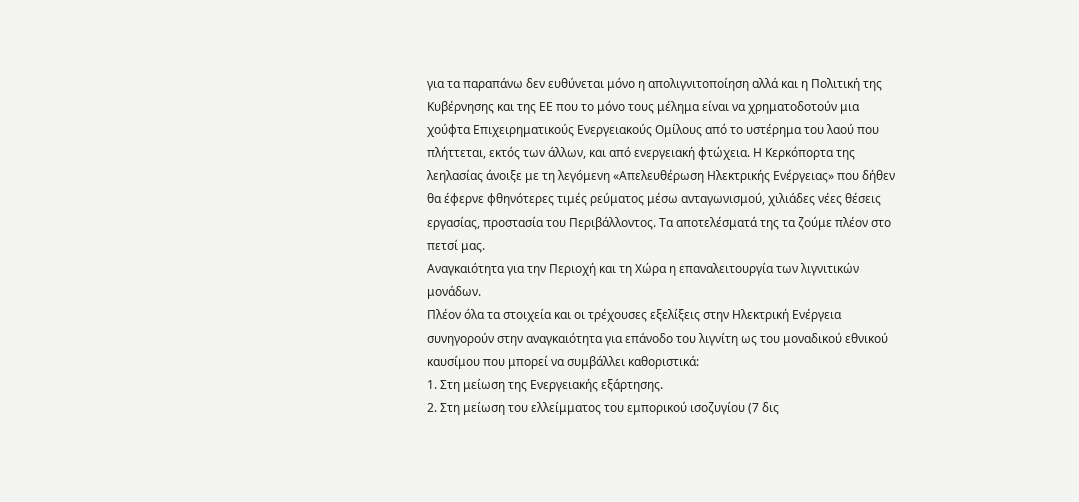για τα παραπάνω δεν ευθύνεται μόνο η απολιγνιτοποίηση αλλά και η Πολιτική της Κυβέρνησης και της ΕΕ που το μόνο τους μέλημα είναι να χρηματοδοτούν μια χούφτα Επιχειρηματικούς Ενεργειακούς Ομίλους από το υστέρημα του λαού που πλήττεται, εκτός των άλλων, και από ενεργειακή φτώχεια. Η Κερκόπορτα της λεηλασίας άνοιξε με τη λεγόμενη «Απελευθέρωση Ηλεκτρικής Ενέργειας» που δήθεν θα έφερνε φθηνότερες τιμές ρεύματος μέσω ανταγωνισμού, χιλιάδες νέες θέσεις εργασίας, προστασία του Περιβάλλοντος. Τα αποτελέσματά της τα ζούμε πλέον στο πετσί μας.
Αναγκαιότητα για την Περιοχή και τη Χώρα η επαναλειτουργία των λιγνιτικών μονάδων.
Πλέον όλα τα στοιχεία και οι τρέχουσες εξελίξεις στην Ηλεκτρική Ενέργεια συνηγορούν στην αναγκαιότητα για επάνοδο του λιγνίτη ως του μοναδικού εθνικού καυσίμου που μπορεί να συμβάλλει καθοριστικά:
1. Στη μείωση της Ενεργειακής εξάρτησης.
2. Στη μείωση του ελλείμματος του εμπορικού ισοζυγίου (7 δις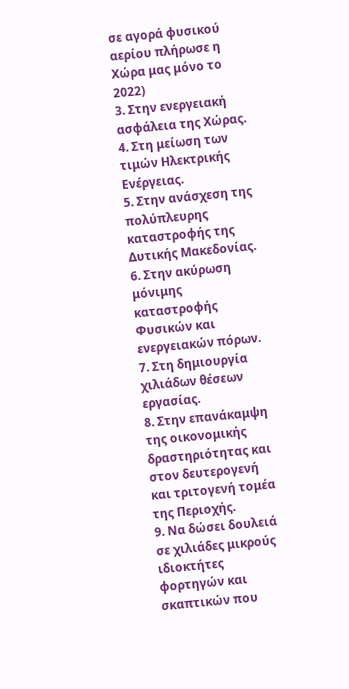σε αγορά φυσικού αερίου πλήρωσε η Χώρα μας μόνο το 2022)
3. Στην ενεργειακή ασφάλεια της Χώρας.
4. Στη μείωση των τιμών Ηλεκτρικής Ενέργειας.
5. Στην ανάσχεση της πολύπλευρης καταστροφής της Δυτικής Μακεδονίας.
6. Στην ακύρωση μόνιμης καταστροφής Φυσικών και ενεργειακών πόρων.
7. Στη δημιουργία χιλιάδων θέσεων εργασίας.
8. Στην επανάκαμψη της οικονομικής δραστηριότητας και στον δευτερογενή και τριτογενή τομέα της Περιοχής.
9. Να δώσει δουλειά σε χιλιάδες μικρούς ιδιοκτήτες φορτηγών και σκαπτικών που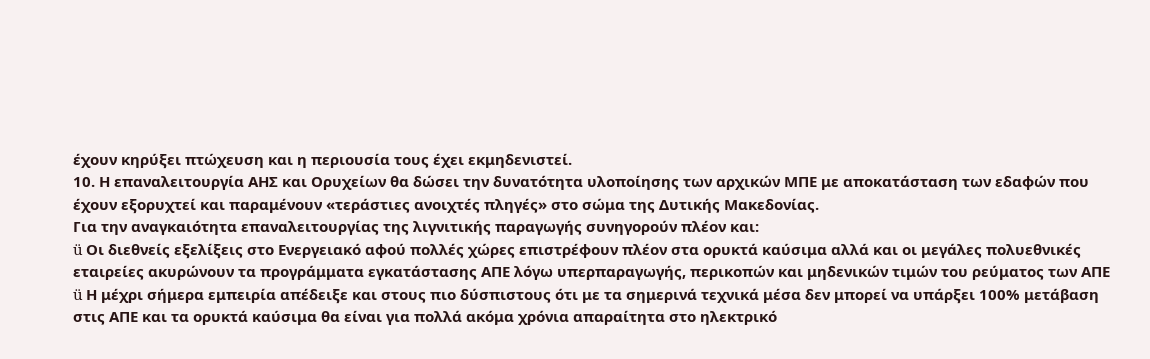έχουν κηρύξει πτώχευση και η περιουσία τους έχει εκμηδενιστεί.
10. Η επαναλειτουργία ΑΗΣ και Ορυχείων θα δώσει την δυνατότητα υλοποίησης των αρχικών ΜΠΕ με αποκατάσταση των εδαφών που έχουν εξορυχτεί και παραμένουν «τεράστιες ανοιχτές πληγές» στο σώμα της Δυτικής Μακεδονίας.
Για την αναγκαιότητα επαναλειτουργίας της λιγνιτικής παραγωγής συνηγορούν πλέον και:
ü Οι διεθνείς εξελίξεις στο Ενεργειακό αφού πολλές χώρες επιστρέφουν πλέον στα ορυκτά καύσιμα αλλά και οι μεγάλες πολυεθνικές εταιρείες ακυρώνουν τα προγράμματα εγκατάστασης ΑΠΕ λόγω υπερπαραγωγής, περικοπών και μηδενικών τιμών του ρεύματος των ΑΠΕ
ü Η μέχρι σήμερα εμπειρία απέδειξε και στους πιο δύσπιστους ότι με τα σημερινά τεχνικά μέσα δεν μπορεί να υπάρξει 100% μετάβαση στις ΑΠΕ και τα ορυκτά καύσιμα θα είναι για πολλά ακόμα χρόνια απαραίτητα στο ηλεκτρικό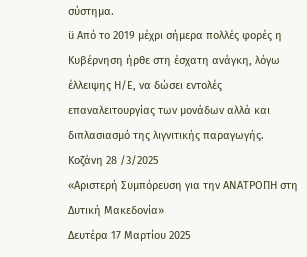σύστημα.
ü Από το 2019 μέχρι σήμερα πολλές φορές η Κυβέρνηση ήρθε στη έσχατη ανάγκη, λόγω έλλειψης Η/Ε, να δώσει εντολές επαναλειτουργίας των μονάδων αλλά και διπλασιασμό της λιγνιτικής παραγωγής.
Κοζάνη 28 /3/2025
«Αριστερή Συμπόρευση για την ΑΝΑΤΡΟΠΗ στη Δυτική Μακεδονία»
Δευτέρα 17 Μαρτίου 2025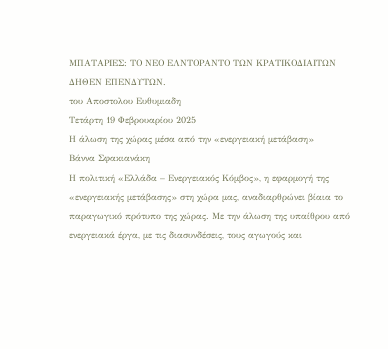ΜΠΑΤΑΡΙΕΣ: ΤΟ ΝΕΟ ΕΛΝΤΟΡΑΝΤΟ ΤΩΝ ΚΡΑΤΙΚΟΔΙΑΙΤΩΝ ΔΗΘΕΝ ΕΠΕΝΔΥΤΩΝ.
του Αποστολου Ευθυμιαδη
Τετάρτη 19 Φεβρουαρίου 2025
Η άλωση της χώρας μέσα από την «ενεργειακή μετάβαση»
Βάννα Σφακιανάκη
Η πολιτική «Ελλάδα – Ενεργειακός Κόμβος», η εφαρμογή της «ενεργειακής μετάβασης» στη χώρα μας, αναδιαρθρώνει βίαια το παραγωγικό πρότυπο της χώρας. Με την άλωση της υπαίθρου από ενεργειακά έργα, με τις διασυνδέσεις, τους αγωγούς και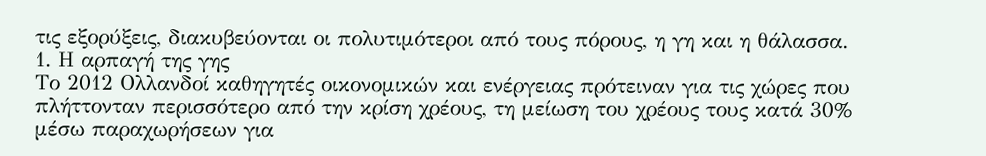τις εξορύξεις, διακυβεύονται οι πολυτιμότεροι από τους πόρους, η γη και η θάλασσα.
1. Η αρπαγή της γης
Το 2012 Ολλανδοί καθηγητές οικονομικών και ενέργειας πρότειναν για τις χώρες που πλήττονταν περισσότερο από την κρίση χρέους, τη μείωση του χρέους τους κατά 30% μέσω παραχωρήσεων για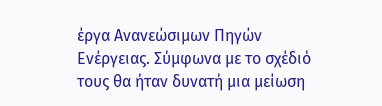έργα Ανανεώσιμων Πηγών Ενέργειας. Σύμφωνα με το σχέδιό τους θα ήταν δυνατή μια μείωση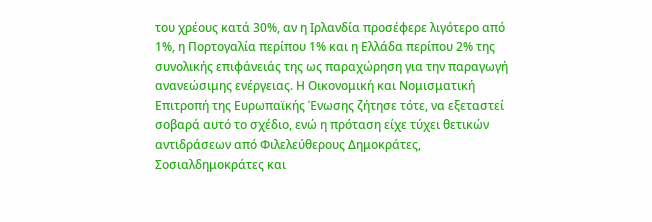του χρέους κατά 30%, αν η Ιρλανδία προσέφερε λιγότερο από 1%, η Πορτογαλία περίπου 1% και η Ελλάδα περίπου 2% της συνολικής επιφάνειάς της ως παραχώρηση για την παραγωγή ανανεώσιμης ενέργειας. Η Οικονομική και Νομισματική Επιτροπή της Ευρωπαϊκής Ένωσης ζήτησε τότε, να εξεταστεί σοβαρά αυτό το σχέδιο, ενώ η πρόταση είχε τύχει θετικών αντιδράσεων από Φιλελεύθερους Δημοκράτες, Σοσιαλδημοκράτες και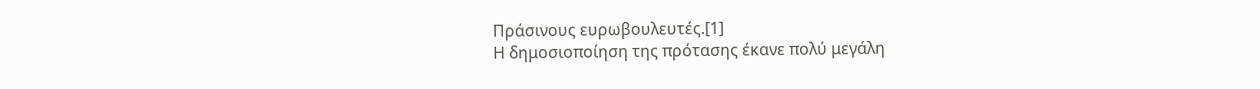Πράσινους ευρωβουλευτές.[1]
Η δημοσιοποίηση της πρότασης έκανε πολύ μεγάλη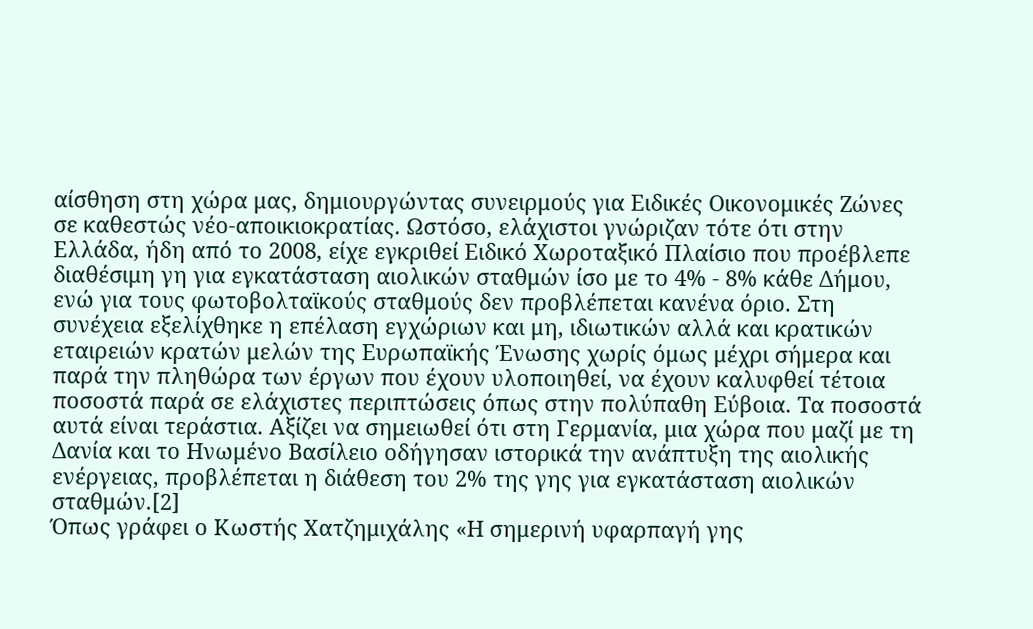αίσθηση στη χώρα μας, δημιουργώντας συνειρμούς για Ειδικές Οικονομικές Ζώνες σε καθεστώς νέο-αποικιοκρατίας. Ωστόσο, ελάχιστοι γνώριζαν τότε ότι στην Ελλάδα, ήδη από το 2008, είχε εγκριθεί Ειδικό Χωροταξικό Πλαίσιο που προέβλεπε διαθέσιμη γη για εγκατάσταση αιολικών σταθμών ίσο με το 4% - 8% κάθε Δήμου, ενώ για τους φωτοβολταϊκούς σταθμούς δεν προβλέπεται κανένα όριο. Στη συνέχεια εξελίχθηκε η επέλαση εγχώριων και μη, ιδιωτικών αλλά και κρατικών εταιρειών κρατών μελών της Ευρωπαϊκής Ένωσης χωρίς όμως μέχρι σήμερα και παρά την πληθώρα των έργων που έχουν υλοποιηθεί, να έχουν καλυφθεί τέτοια ποσοστά παρά σε ελάχιστες περιπτώσεις όπως στην πολύπαθη Εύβοια. Τα ποσοστά αυτά είναι τεράστια. Αξίζει να σημειωθεί ότι στη Γερμανία, μια χώρα που μαζί με τη Δανία και το Ηνωμένο Βασίλειο οδήγησαν ιστορικά την ανάπτυξη της αιολικής ενέργειας, προβλέπεται η διάθεση του 2% της γης για εγκατάσταση αιολικών σταθμών.[2]
Όπως γράφει ο Κωστής Χατζημιχάλης «Η σημερινή υφαρπαγή γης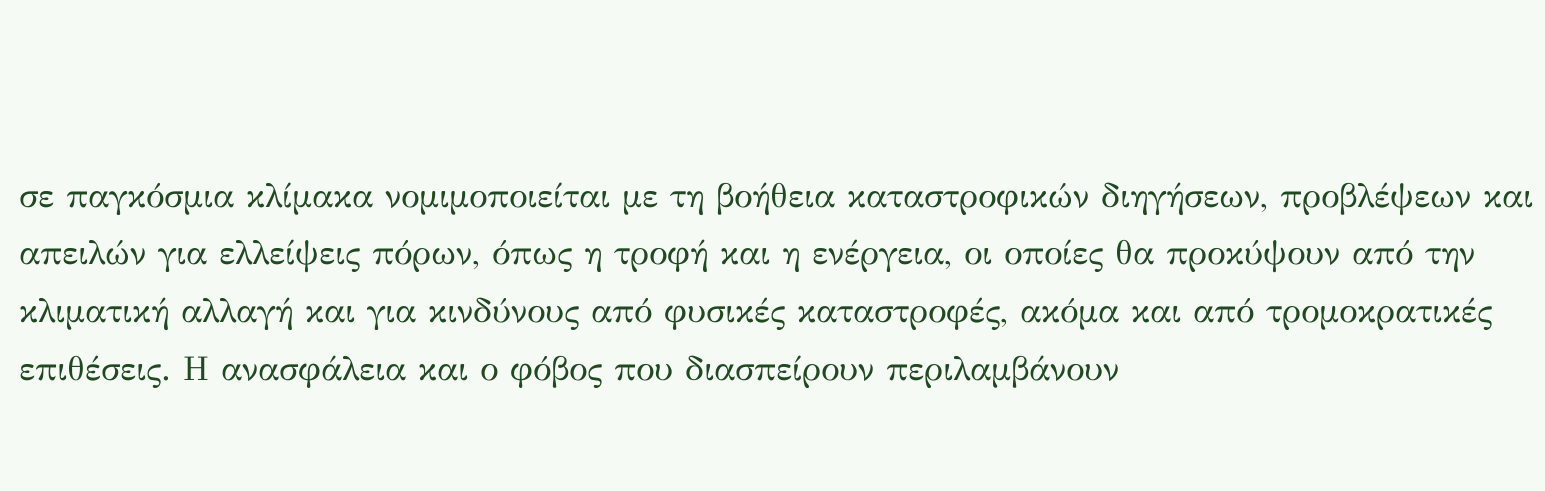σε παγκόσμια κλίμακα νομιμοποιείται με τη βοήθεια καταστροφικών διηγήσεων, προβλέψεων και απειλών για ελλείψεις πόρων, όπως η τροφή και η ενέργεια, οι οποίες θα προκύψουν από την κλιματική αλλαγή και για κινδύνους από φυσικές καταστροφές, ακόμα και από τρομοκρατικές επιθέσεις. Η ανασφάλεια και ο φόβος που διασπείρουν περιλαμβάνουν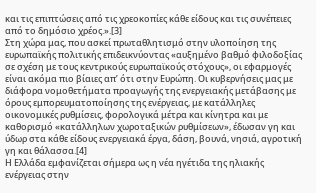και τις επιπτώσεις από τις χρεοκοπίες κάθε είδους και τις συνέπειες από το δημόσιο χρέος.».[3]
Στη χώρα μας, που ασκεί πρωταθλητισμό στην υλοποίηση της ευρωπαϊκής πολιτικής επιδεικνύοντας «αυξημένο βαθμό φιλοδοξίας σε σχέση με τους κεντρικούς ευρωπαϊκούς στόχους», οι εφαρμογές είναι ακόμα πιο βίαιες απ’ ότι στην Ευρώπη. Οι κυβερνήσεις μας με διάφορα νομοθετήματα προαγωγής της ενεργειακής μετάβασης με όρους εμπορευματοποίησης της ενέργειας, με κατάλληλες οικονομικές ρυθμίσεις, φορολογικά μέτρα και κίνητρα και με καθορισμό «κατάλληλων χωροταξικών ρυθμίσεων», έδωσαν γη και ύδωρ στα κάθε είδους ενεργειακά έργα, δάση, βουνά, νησιά, αγροτική γη και θάλασσα.[4]
Η Ελλάδα εμφανίζεται σήμερα ως η νέα ηγέτιδα της ηλιακής ενέργειας στην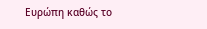Ευρώπη καθώς το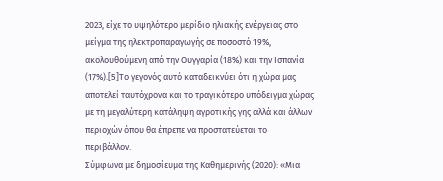2023, είχε το υψηλότερο μερίδιο ηλιακής ενέργειας στο μείγμα της ηλεκτροπαραγωγής σε ποσοστό 19%, ακολουθούμενη από την Ουγγαρία (18%) και την Ισπανία (17%).[5]Το γεγονός αυτό καταδεικνύει ότι η χώρα μας αποτελεί ταυτόχρονα και το τραγικότερο υπόδειγμα χώρας με τη μεγαλύτερη κατάληψη αγροτικής γης αλλά και άλλων περιοχών όπου θα έπρεπε να προστατεύεται το περιβάλλον.
Σύμφωνα με δημοσίευμα της Καθημερινής (2020): «Μια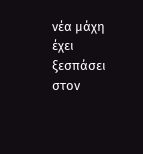νέα μάχη έχει ξεσπάσει στον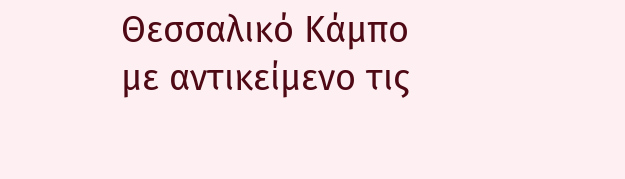Θεσσαλικό Κάμπο με αντικείμενο τις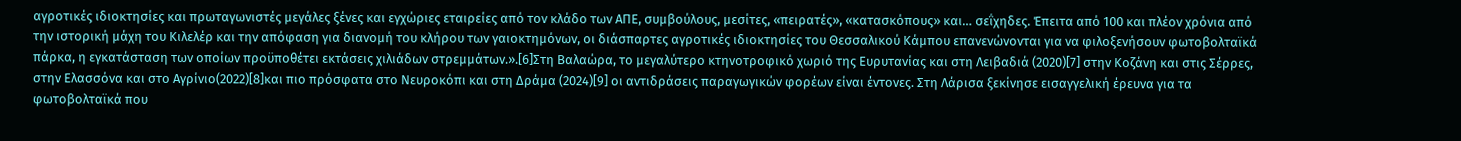αγροτικές ιδιοκτησίες και πρωταγωνιστές μεγάλες ξένες και εγχώριες εταιρείες από τον κλάδο των ΑΠΕ, συμβούλους, μεσίτες, «πειρατές», «κατασκόπους» και… σεΐχηδες. Έπειτα από 100 και πλέον χρόνια από την ιστορική μάχη του Κιλελέρ και την απόφαση για διανομή του κλήρου των γαιοκτημόνων, οι διάσπαρτες αγροτικές ιδιοκτησίες του Θεσσαλικού Κάμπου επανενώνονται για να φιλοξενήσουν φωτοβολταϊκά πάρκα, η εγκατάσταση των οποίων προϋποθέτει εκτάσεις χιλιάδων στρεμμάτων.».[6]Στη Βαλαώρα, το μεγαλύτερο κτηνοτροφικό χωριό της Ευρυτανίας και στη Λειβαδιά (2020)[7] στην Κοζάνη και στις Σέρρες, στην Ελασσόνα και στο Αγρίνιο(2022)[8]και πιο πρόσφατα στο Νευροκόπι και στη Δράμα (2024)[9] οι αντιδράσεις παραγωγικών φορέων είναι έντονες. Στη Λάρισα ξεκίνησε εισαγγελική έρευνα για τα φωτοβολταϊκά που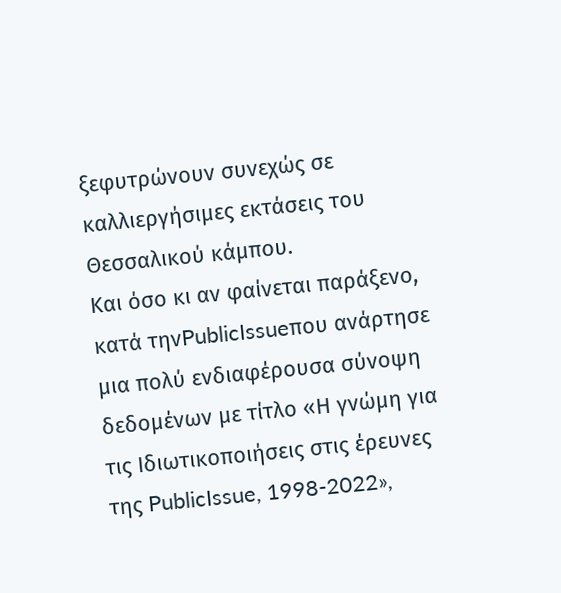ξεφυτρώνουν συνεχώς σε καλλιεργήσιμες εκτάσεις του Θεσσαλικού κάμπου.
Και όσο κι αν φαίνεται παράξενο, κατά τηνPublicIssueπου ανάρτησε μια πολύ ενδιαφέρουσα σύνοψη δεδομένων με τίτλο «Η γνώμη για τις Ιδιωτικοποιήσεις στις έρευνες της PublicIssue, 1998-2022»,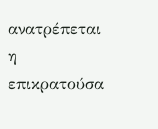ανατρέπεται η επικρατούσα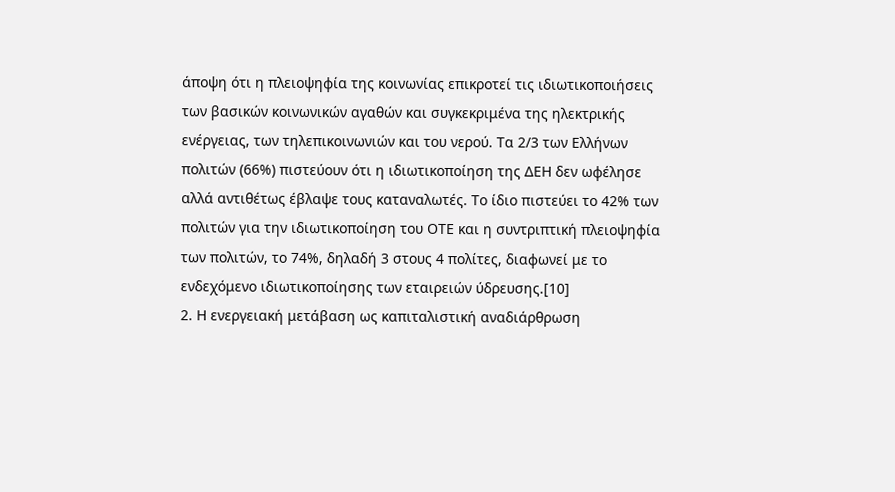άποψη ότι η πλειοψηφία της κοινωνίας επικροτεί τις ιδιωτικοποιήσεις των βασικών κοινωνικών αγαθών και συγκεκριμένα της ηλεκτρικής ενέργειας, των τηλεπικοινωνιών και του νερού. Τα 2/3 των Ελλήνων πολιτών (66%) πιστεύουν ότι η ιδιωτικοποίηση της ΔΕΗ δεν ωφέλησε αλλά αντιθέτως έβλαψε τους καταναλωτές. Το ίδιο πιστεύει το 42% των πολιτών για την ιδιωτικοποίηση του ΟΤΕ και η συντριπτική πλειοψηφία των πολιτών, το 74%, δηλαδή 3 στους 4 πολίτες, διαφωνεί με το ενδεχόμενο ιδιωτικοποίησης των εταιρειών ύδρευσης.[10]
2. Η ενεργειακή μετάβαση ως καπιταλιστική αναδιάρθρωση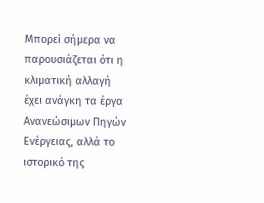Μπορεί σήμερα να παρουσιάζεται ότι η κλιματική αλλαγή έχει ανάγκη τα έργα Ανανεώσιμων Πηγών Ενέργειας, αλλά το ιστορικό της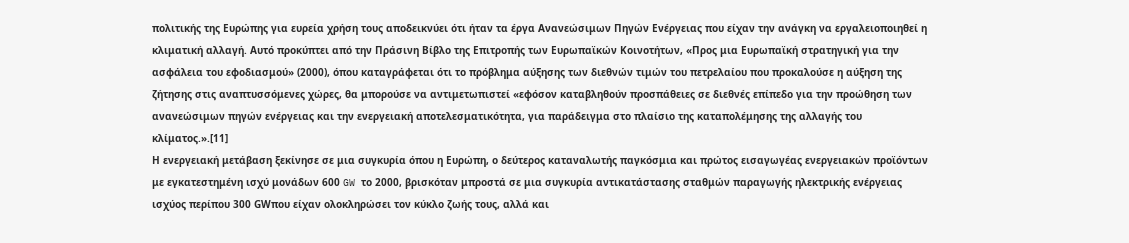πολιτικής της Ευρώπης για ευρεία χρήση τους αποδεικνύει ότι ήταν τα έργα Ανανεώσιμων Πηγών Ενέργειας που είχαν την ανάγκη να εργαλειοποιηθεί η κλιματική αλλαγή. Αυτό προκύπτει από την Πράσινη Βίβλο της Επιτροπής των Ευρωπαϊκών Κοινοτήτων, «Προς μια Ευρωπαϊκή στρατηγική για την ασφάλεια του εφοδιασμού» (2000), όπου καταγράφεται ότι το πρόβλημα αύξησης των διεθνών τιμών του πετρελαίου που προκαλούσε η αύξηση της ζήτησης στις αναπτυσσόμενες χώρες, θα μπορούσε να αντιμετωπιστεί «εφόσον καταβληθούν προσπάθειες σε διεθνές επίπεδο για την προώθηση των ανανεώσιμων πηγών ενέργειας και την ενεργειακή αποτελεσματικότητα, για παράδειγμα στο πλαίσιο της καταπολέμησης της αλλαγής του κλίματος.».[11]
Η ενεργειακή μετάβαση ξεκίνησε σε μια συγκυρία όπου η Ευρώπη, ο δεύτερος καταναλωτής παγκόσμια και πρώτος εισαγωγέας ενεργειακών προϊόντων με εγκατεστημένη ισχύ μονάδων 600 GW το 2000, βρισκόταν μπροστά σε μια συγκυρία αντικατάστασης σταθμών παραγωγής ηλεκτρικής ενέργειας ισχύος περίπου 300 GWπου είχαν ολοκληρώσει τον κύκλο ζωής τους, αλλά και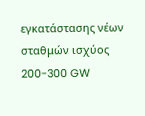εγκατάστασης νέων σταθμών ισχύος 200-300 GW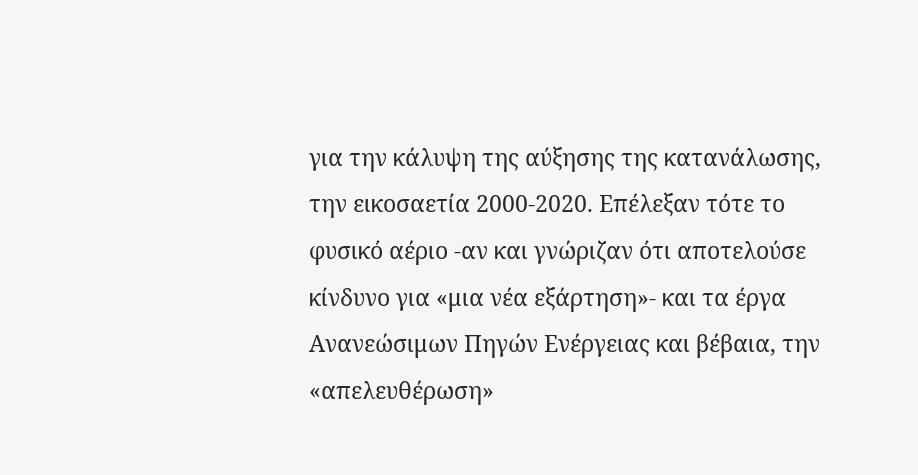για την κάλυψη της αύξησης της κατανάλωσης, την εικοσαετία 2000-2020. Επέλεξαν τότε το φυσικό αέριο -αν και γνώριζαν ότι αποτελούσε κίνδυνο για «μια νέα εξάρτηση»- και τα έργα Ανανεώσιμων Πηγών Ενέργειας και βέβαια, την «απελευθέρωση»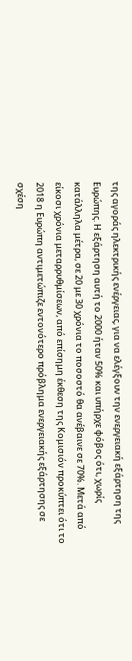της αγοράς ηλεκτρικής ενέργειας, για να ελέγξουν την ενεργειακή εξάρτηση της Ευρώπης. Η εξάρτηση αυτή το 2000 ήταν 50% και υπήρχε φόβος ότι, χωρίς κατάλληλα μέτρα, σε 20 με 30 χρόνια το ποσοστό θα ανέβαινε σε 70%. Μετά από είκοσι χρόνια μεταρρυθμίσεων, από επίσημη έκθεση της Κομισιόν προκύπτει ότι το 2018 η Ευρώπη αντιμετώπιζε εντονότερο πρόβλημα ενεργειακής εξάρτησης σε σχέση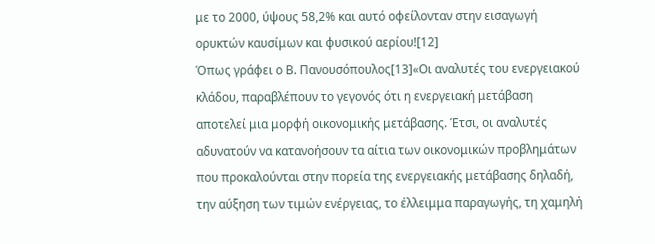με το 2000, ύψους 58,2% και αυτό οφείλονταν στην εισαγωγή ορυκτών καυσίμων και φυσικού αερίου![12]
Όπως γράφει ο Β. Πανουσόπουλος[13]«Οι αναλυτές του ενεργειακού κλάδου, παραβλέπουν το γεγονός ότι η ενεργειακή μετάβαση αποτελεί μια μορφή οικονομικής μετάβασης. Έτσι, οι αναλυτές αδυνατούν να κατανοήσουν τα αίτια των οικονομικών προβλημάτων που προκαλούνται στην πορεία της ενεργειακής μετάβασης δηλαδή, την αύξηση των τιμών ενέργειας, το έλλειμμα παραγωγής, τη χαμηλή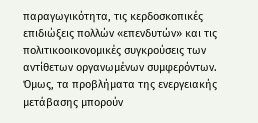παραγωγικότητα, τις κερδοσκοπικές επιδιώξεις πολλών «επενδυτών» και τις πολιτικοοικονομικές συγκρούσεις των αντίθετων οργανωμένων συμφερόντων. Όμως, τα προβλήματα της ενεργειακής μετάβασης μπορούν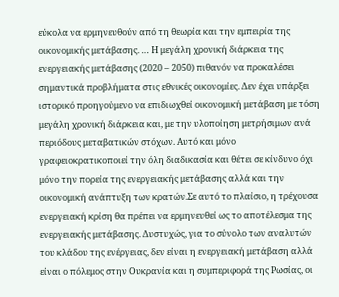εύκολα να ερμηνευθούν από τη θεωρία και την εμπειρία της οικονομικής μετάβασης. … Η μεγάλη χρονική διάρκεια της ενεργειακής μετάβασης (2020 – 2050) πιθανόν να προκαλέσει σημαντικά προβλήματα στις εθνικές οικονομίες. Δεν έχει υπάρξει ιστορικό προηγούμενο να επιδιωχθεί οικονομική μετάβαση με τόση μεγάλη χρονική διάρκεια και, με την υλοποίηση μετρήσιμων ανά περιόδους μεταβατικών στόχων. Αυτό και μόνο γραφειοκρατικοποιεί την όλη διαδικασία και θέτει σε κίνδυνο όχι μόνο την πορεία της ενεργειακής μετάβασης αλλά και την οικονομική ανάπτυξη των κρατών.Σε αυτό το πλαίσιο, η τρέχουσα ενεργειακή κρίση θα πρέπει να ερμηνευθεί ως το αποτέλεσμα της ενεργειακής μετάβασης. Δυστυχώς, για το σύνολο των αναλυτών του κλάδου της ενέργειας, δεν είναι η ενεργειακή μετάβαση αλλά είναι ο πόλεμος στην Ουκρανία και η συμπεριφορά της Ρωσίας, οι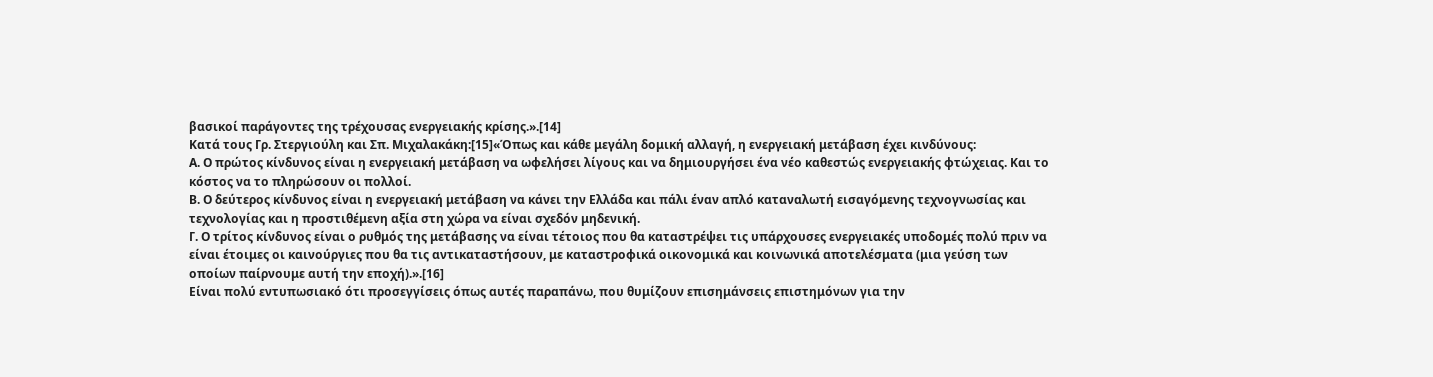βασικοί παράγοντες της τρέχουσας ενεργειακής κρίσης.».[14]
Κατά τους Γρ. Στεργιούλη και Σπ. Μιχαλακάκη:[15]«Όπως και κάθε μεγάλη δομική αλλαγή, η ενεργειακή μετάβαση έχει κινδύνους:
Α. Ο πρώτος κίνδυνος είναι η ενεργειακή μετάβαση να ωφελήσει λίγους και να δημιουργήσει ένα νέο καθεστώς ενεργειακής φτώχειας. Και το κόστος να το πληρώσουν οι πολλοί.
Β. Ο δεύτερος κίνδυνος είναι η ενεργειακή μετάβαση να κάνει την Ελλάδα και πάλι έναν απλό καταναλωτή εισαγόμενης τεχνογνωσίας και τεχνολογίας και η προστιθέμενη αξία στη χώρα να είναι σχεδόν μηδενική.
Γ. Ο τρίτος κίνδυνος είναι ο ρυθμός της μετάβασης να είναι τέτοιος που θα καταστρέψει τις υπάρχουσες ενεργειακές υποδομές πολύ πριν να είναι έτοιμες οι καινούργιες που θα τις αντικαταστήσουν, με καταστροφικά οικονομικά και κοινωνικά αποτελέσματα (μια γεύση των οποίων παίρνουμε αυτή την εποχή).».[16]
Είναι πολύ εντυπωσιακό ότι προσεγγίσεις όπως αυτές παραπάνω, που θυμίζουν επισημάνσεις επιστημόνων για την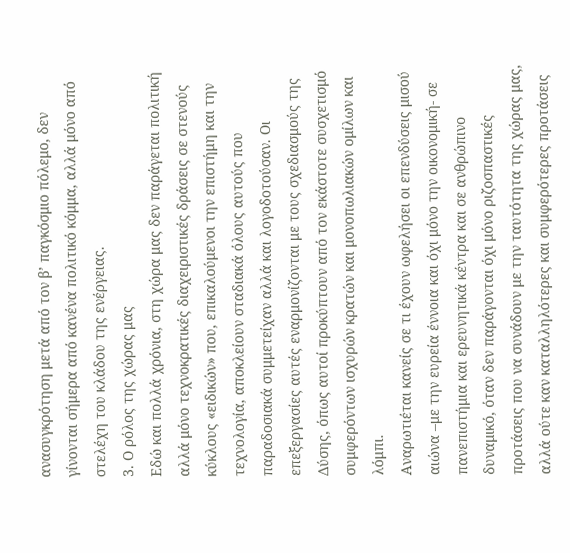ανασυγκρότηση μετά από τον β’ παγκόσμιο πόλεμο, δεν γίνονται σήμερα από κανένα πολιτικό κόμμα, αλλά μόνο από στελέχη του κλάδου της ενέργειας.
3. Ο ρόλος της χώρας μας
Εδώ και πολλά χρόνια, στη χώρα μας δεν παράγεται πολιτική αλλά μόνο τεχνοκρατικές διαχειριστικές δράσεις σε στενούς κύκλους «ειδικών» που, επικαλούμενοι την επιστήμη και την τεχνολογία, αποκλείουν σταδιακά όλους αυτούς που παραδοσιακά συμμετείχαν αλλά και λογοδοτούσαν. Οι επεξεργασίες αυτές εναρμονίζονται με τους σχεδιασμούς της Δύσης, όπως αυτοί προκύπτουν από τον εκάστοτε συσχετισμό συμφερόντων ισχυρών κρατών και μονοπωλιακών ομίλων και λόμπι.
Αναρωτιέται κανείς σε τι έχουν ωφελήσει οι επενδύσεις μισού αιώνα –με την ευρεία έννοια και όχι μόνο την οικονομική- σε πανεπιστήμια και ερευνητικά κέντρα και σε ανθρώπινο δυναμικό, όταν δεν παράγονται όχι μόνο ριζοσπαστικές προτάσεις που να συνάδουν με την ταυτότητα της χώρας μας, αλλά ούτε καν καταλληλότερες και συμφερότερες προτάσεις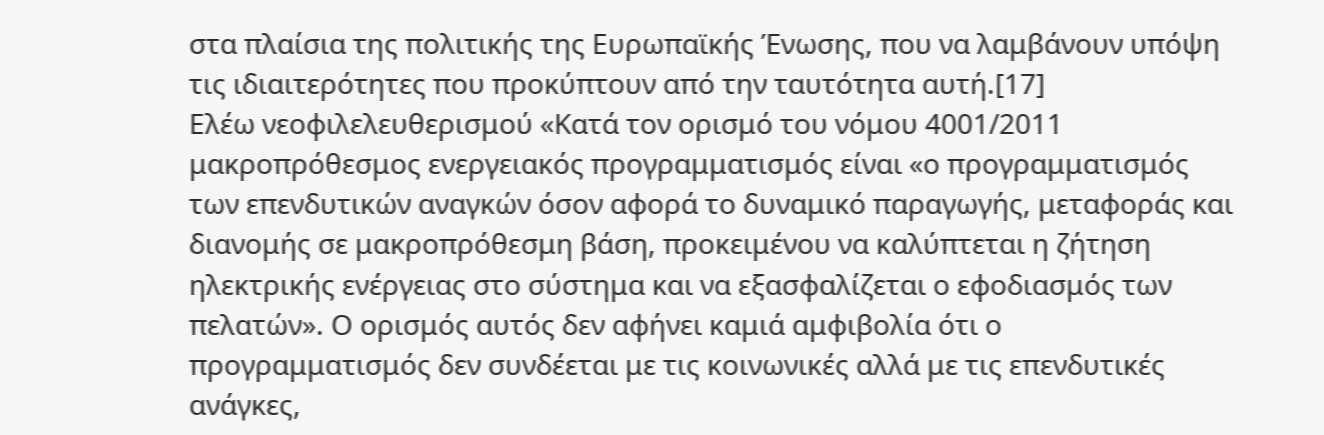στα πλαίσια της πολιτικής της Ευρωπαϊκής Ένωσης, που να λαμβάνουν υπόψη τις ιδιαιτερότητες που προκύπτουν από την ταυτότητα αυτή.[17]
Ελέω νεοφιλελευθερισμού «Κατά τον ορισμό του νόμου 4001/2011 μακροπρόθεσμος ενεργειακός προγραμματισμός είναι «ο προγραμματισμός των επενδυτικών αναγκών όσον αφορά το δυναμικό παραγωγής, μεταφοράς και διανομής σε μακροπρόθεσμη βάση, προκειμένου να καλύπτεται η ζήτηση ηλεκτρικής ενέργειας στο σύστημα και να εξασφαλίζεται ο εφοδιασμός των πελατών». Ο ορισμός αυτός δεν αφήνει καμιά αμφιβολία ότι ο προγραμματισμός δεν συνδέεται με τις κοινωνικές αλλά με τις επενδυτικές ανάγκες,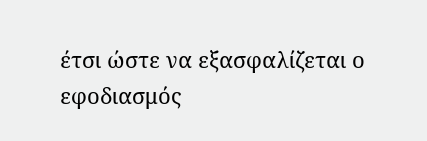έτσι ώστε να εξασφαλίζεται ο εφοδιασμός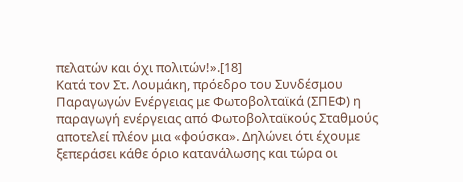πελατών και όχι πολιτών!».[18]
Κατά τον Στ. Λουμάκη, πρόεδρο του Συνδέσμου Παραγωγών Ενέργειας με Φωτοβολταϊκά (ΣΠΕΦ) η παραγωγή ενέργειας από Φωτοβολταϊκούς Σταθμούς αποτελεί πλέον μια «φούσκα». Δηλώνει ότι έχουμε ξεπεράσει κάθε όριο κατανάλωσης και τώρα οι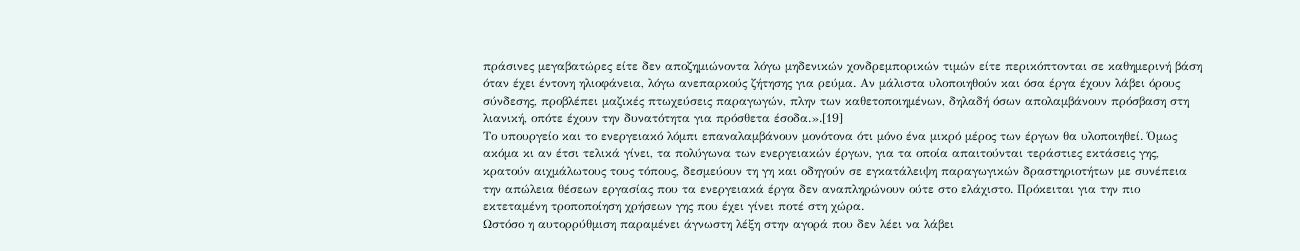πράσινες μεγαβατώρες είτε δεν αποζημιώνοντα λόγω μηδενικών χονδρεμπορικών τιμών είτε περικόπτονται σε καθημερινή βάση όταν έχει έντονη ηλιοφάνεια, λόγω ανεπαρκούς ζήτησης για ρεύμα. Αν μάλιστα υλοποιηθούν και όσα έργα έχουν λάβει όρους σύνδεσης, προβλέπει μαζικές πτωχεύσεις παραγωγών, πλην των καθετοποιημένων, δηλαδή όσων απολαμβάνουν πρόσβαση στη λιανική, οπότε έχουν την δυνατότητα για πρόσθετα έσοδα.».[19]
Το υπουργείο και το ενεργειακό λόμπι επαναλαμβάνουν μονότονα ότι μόνο ένα μικρό μέρος των έργων θα υλοποιηθεί. Όμως ακόμα κι αν έτσι τελικά γίνει, τα πολύγωνα των ενεργειακών έργων, για τα οποία απαιτούνται τεράστιες εκτάσεις γης, κρατούν αιχμάλωτους τους τόπους, δεσμεύουν τη γη και οδηγούν σε εγκατάλειψη παραγωγικών δραστηριοτήτων με συνέπεια την απώλεια θέσεων εργασίας που τα ενεργειακά έργα δεν αναπληρώνουν ούτε στο ελάχιστο. Πρόκειται για την πιο εκτεταμένη τροποποίηση χρήσεων γης που έχει γίνει ποτέ στη χώρα.
Ωστόσο η αυτορρύθμιση παραμένει άγνωστη λέξη στην αγορά που δεν λέει να λάβει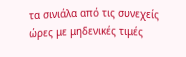τα σινιάλα από τις συνεχείς ώρες με μηδενικές τιμές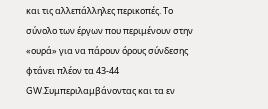και τις αλλεπάλληλες περικοπές. Το σύνολο των έργων που περιμένουν στην «ουρά» για να πάρουν όρους σύνδεσης φτάνει πλέον τα 43-44 GW.Συμπεριλαμβάνοντας και τα εν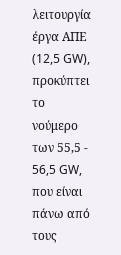λειτουργία έργα ΑΠΕ (12,5 GW), προκύπτει το νούμερο των 55,5 - 56,5 GW, που είναι πάνω από τους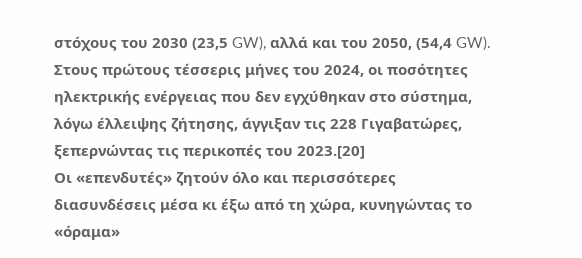στόχους του 2030 (23,5 GW), αλλά και του 2050, (54,4 GW).
Στους πρώτους τέσσερις μήνες του 2024, οι ποσότητες ηλεκτρικής ενέργειας που δεν εγχύθηκαν στο σύστημα, λόγω έλλειψης ζήτησης, άγγιξαν τις 228 Γιγαβατώρες, ξεπερνώντας τις περικοπές του 2023.[20]
Οι «επενδυτές» ζητούν όλο και περισσότερες διασυνδέσεις μέσα κι έξω από τη χώρα, κυνηγώντας το «όραμα»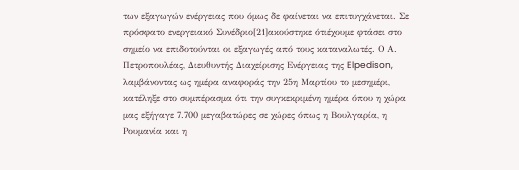των εξαγωγών ενέργειας που όμως δε φαίνεται να επιτυγχάνεται. Σε πρόσφατο ενεργειακό Συνέδριο[21]ακούστηκε ότιέχουμε φτάσει στο σημείο να επιδοτούνται οι εξαγωγές από τους καταναλωτές. Ο Α. Πετροπουλέας, Διευθυντής Διαχείρισης Ενέργειας της Elpedison, λαμβάνοντας ως ημέρα αναφοράς την 25η Μαρτίου το μεσημέρι, κατέληξε στο συμπέρασμα ότι την συγκεκριμένη ημέρα όπου η χώρα μας εξήγαγε 7.700 μεγαβατώρες σε χώρες όπως η Βουλγαρία, η Ρουμανία και η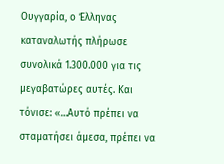Ουγγαρία, ο Έλληνας καταναλωτής πλήρωσε συνολικά 1.300.000 για τις μεγαβατώρες αυτές. Και τόνισε: «…Αυτό πρέπει να σταματήσει άμεσα, πρέπει να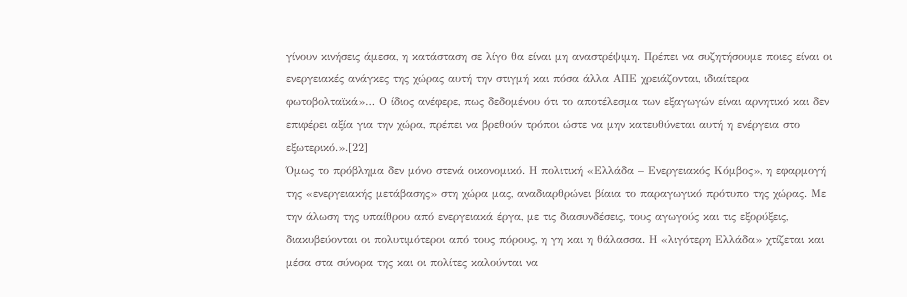γίνουν κινήσεις άμεσα, η κατάσταση σε λίγο θα είναι μη αναστρέψιμη. Πρέπει να συζητήσουμε ποιες είναι οι ενεργειακές ανάγκες της χώρας αυτή την στιγμή και πόσα άλλα ΑΠΕ χρειάζονται, ιδιαίτερα φωτοβολταϊκά»… Ο ίδιος ανέφερε, πως δεδομένου ότι το αποτέλεσμα των εξαγωγών είναι αρνητικό και δεν επιφέρει αξία για την χώρα, πρέπει να βρεθούν τρόποι ώστε να μην κατευθύνεται αυτή η ενέργεια στο εξωτερικό.».[22]
Όμως το πρόβλημα δεν μόνο στενά οικονομικό. Η πολιτική «Ελλάδα – Ενεργειακός Κόμβος», η εφαρμογή της «ενεργειακής μετάβασης» στη χώρα μας, αναδιαρθρώνει βίαια το παραγωγικό πρότυπο της χώρας. Με την άλωση της υπαίθρου από ενεργειακά έργα, με τις διασυνδέσεις, τους αγωγούς και τις εξορύξεις, διακυβεύονται οι πολυτιμότεροι από τους πόρους, η γη και η θάλασσα. Η «λιγότερη Ελλάδα» χτίζεται και μέσα στα σύνορα της και οι πολίτες καλούνται να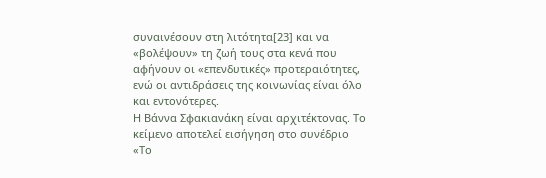συναινέσουν στη λιτότητα[23] και να «βολέψουν» τη ζωή τους στα κενά που αφήνουν οι «επενδυτικές» προτεραιότητες, ενώ οι αντιδράσεις της κοινωνίας είναι όλο και εντονότερες.
Η Βάννα Σφακιανάκη είναι αρχιτέκτονας. Το κείμενο αποτελεί εισήγηση στο συνέδριο «Το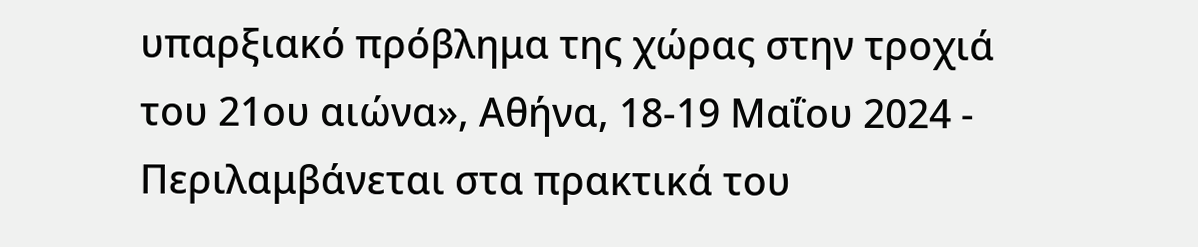υπαρξιακό πρόβλημα της χώρας στην τροχιά του 21ου αιώνα», Αθήνα, 18-19 Μαΐου 2024 - Περιλαμβάνεται στα πρακτικά του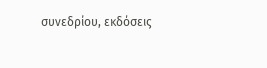συνεδρίου, εκδόσεις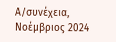Α/συνέχεια, Νοέμβριος 2024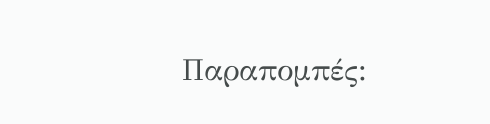Παραπομπές: